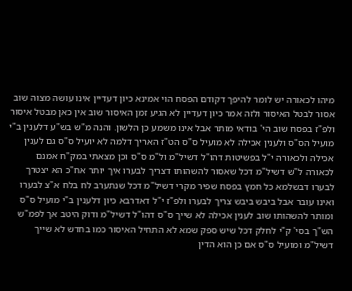מיהו לכאורה יש לומר להיפך דקודם הפסח הוי אמינא כיון דעדיין אינו עושה מצוה שוב אסור לבטל האיסור ולזה אמר כיון דעדיין לא הגיע זמן האיסור שוב אין כאן מבטל איסור ולפ"ז בפסח שוב הי' בודאי מותר אבל אינו משמע כן הלשון. והנה מ"ש בש"ע דלענין ב"י מועיל הס"ס ולענין אכילה לא מועיל ס"ס הט"ז האריך דלמה לא יועיל ס"ס גם לענין אכילה ולכאורה י"ל בפשיטות דהו"ל דשיל"מ ול"מ ס"ס וכן מצאתי במק"ח אמנם לכאורה ל"ש דשיל"מ דכל שאסור להשהותו דצריך לבערו איך יותר אח"כ הא יצטרך לבערו דבשלמא כל חמץ בפסח שפיר מקרי דשיל"מ דכל שנתערב לח בלח א"צ לבערו ואינו עובר אבל ביבש ביבש צריך לבערו ולפ"ז י"ל דאדרבא כיון דלענין ב"י מועיל ס"ס ומותר להשהותו שוב לענין אכילה לא שייך ס"ס דהו"ל דשיל"מ ודוק היטב אך לפמ"ש הש"ך בסי' ק"י לחלק דכל שיש ספק שמא לא התחיל האיסור כמו בחדש לא שייך דשיל"מ ומועיל ס"ס אם כן הוא הדין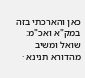כאן והארכתי בזה במק"א ואכ"מ:
שואל ומשיב מהדורא תנינא ·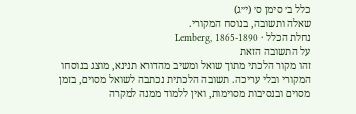כלל ב׳ סימן ס׳ (י״ג)
שאלה ותשובה, בנוסח המקורי.
נחלת הכלל · Lemberg, 1865-1890
על התשובה הזאת
זהו מקור הלכתי מתוך שואל ומשיב מהדורא תנינא, מוצג בנוסחו המקורי ובלי עריכה. תשובה הלכתית נכתבה לשואל מסוים, בזמן מסוים ובנסיבות מסוימות, ואין ללמוד ממנה למקרה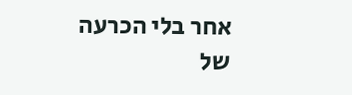אחר בלי הכרעה של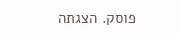פוסק. הצגתה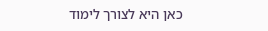כאן היא לצורך לימוד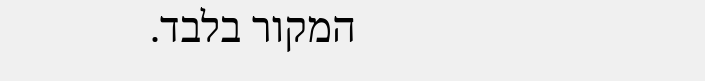המקור בלבד.